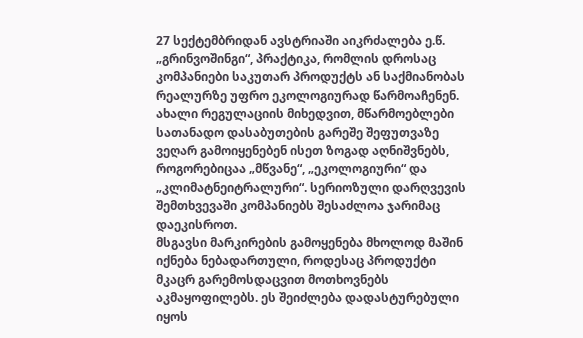27 სექტემბრიდან ავსტრიაში აიკრძალება ე.წ. „გრინვოშინგი“, პრაქტიკა, რომლის დროსაც კომპანიები საკუთარ პროდუქტს ან საქმიანობას რეალურზე უფრო ეკოლოგიურად წარმოაჩენენ.
ახალი რეგულაციის მიხედვით, მწარმოებლები სათანადო დასაბუთების გარეშე შეფუთვაზე ვეღარ გამოიყენებენ ისეთ ზოგად აღნიშვნებს, როგორებიცაა „მწვანე“, „ეკოლოგიური“ და „კლიმატნეიტრალური“. სერიოზული დარღვევის შემთხვევაში კომპანიებს შესაძლოა ჯარიმაც დაეკისროთ.
მსგავსი მარკირების გამოყენება მხოლოდ მაშინ იქნება ნებადართული, როდესაც პროდუქტი მკაცრ გარემოსდაცვით მოთხოვნებს აკმაყოფილებს. ეს შეიძლება დადასტურებული იყოს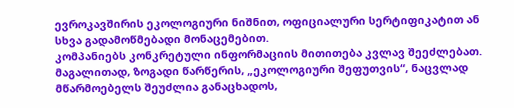ევროკავშირის ეკოლოგიური ნიშნით, ოფიციალური სერტიფიკატით ან სხვა გადამოწმებადი მონაცემებით.
კომპანიებს კონკრეტული ინფორმაციის მითითება კვლავ შეეძლებათ. მაგალითად, ზოგადი წარწერის, „ეკოლოგიური შეფუთვის“, ნაცვლად მწარმოებელს შეუძლია განაცხადოს,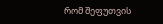რომ შეფუთვის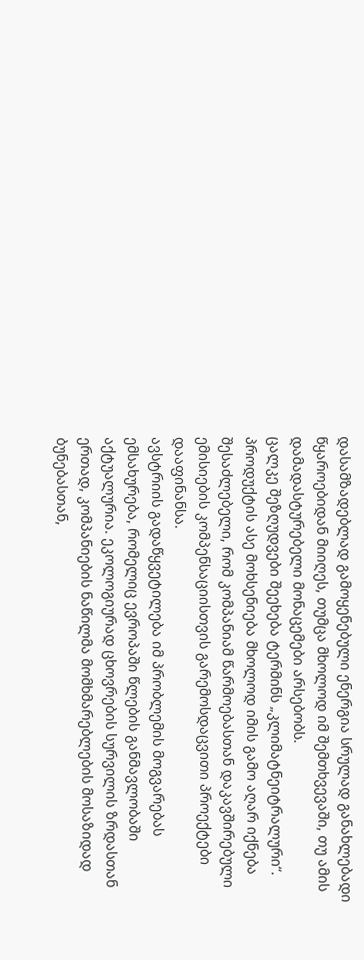დასამზადებლად გამოყენებული ენერგია სრულად განახლებადი წყაროებიდან მიიღეს, თუმცა მხოლოდ იმ შემთხვევაში, თუ ამის დამადასტურებელი მონაცემები არსებობს.
ცალკე შეზღუდვები შეეხება ტერმინს „კლიმატნეიტრალური“. პროდუქტის ასე მოხსენიება მხოლოდ იმის გამო აღარ იქნება შესაძლებელი, რომ კომპანიამ წარმოებასთან დაკავშირებული ემისიების კომპენსაციისთვის გარემოსდაცვითი პროექტები დააფინანსა.
ავსტრიის გადაწყვეტილება იმ პრობლემის მოგვარებას ემსახურება, რომელიც ევროპაში წლების განმავლობაში აქტუალურია. ეკოლოგიურად ცხოვრების სურვილის ზრდასთან ერთად, კომპანიების ნაწილმა მომხმარებლების მოსაზიდად ბუნებასთან,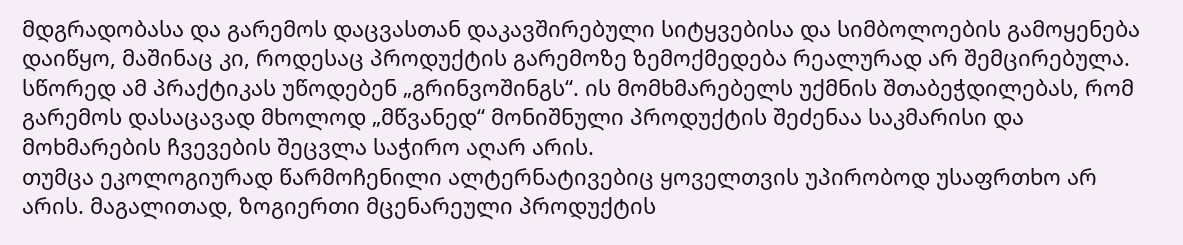მდგრადობასა და გარემოს დაცვასთან დაკავშირებული სიტყვებისა და სიმბოლოების გამოყენება დაიწყო, მაშინაც კი, როდესაც პროდუქტის გარემოზე ზემოქმედება რეალურად არ შემცირებულა.
სწორედ ამ პრაქტიკას უწოდებენ „გრინვოშინგს“. ის მომხმარებელს უქმნის შთაბეჭდილებას, რომ გარემოს დასაცავად მხოლოდ „მწვანედ“ მონიშნული პროდუქტის შეძენაა საკმარისი და მოხმარების ჩვევების შეცვლა საჭირო აღარ არის.
თუმცა ეკოლოგიურად წარმოჩენილი ალტერნატივებიც ყოველთვის უპირობოდ უსაფრთხო არ არის. მაგალითად, ზოგიერთი მცენარეული პროდუქტის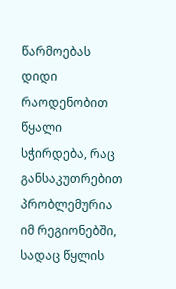წარმოებას დიდი რაოდენობით წყალი სჭირდება, რაც განსაკუთრებით პრობლემურია იმ რეგიონებში, სადაც წყლის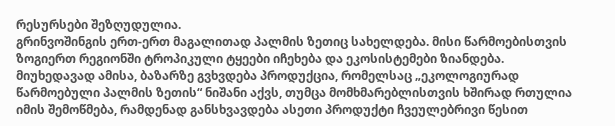რესურსები შეზღუდულია.
გრინვოშინგის ერთ-ერთ მაგალითად პალმის ზეთიც სახელდება. მისი წარმოებისთვის ზოგიერთ რეგიონში ტროპიკული ტყეები იჩეხება და ეკოსისტემები ზიანდება. მიუხედავად ამისა, ბაზარზე გვხვდება პროდუქცია, რომელსაც „ეკოლოგიურად წარმოებული პალმის ზეთის“ ნიშანი აქვს, თუმცა მომხმარებლისთვის ხშირად რთულია იმის შემოწმება, რამდენად განსხვავდება ასეთი პროდუქტი ჩვეულებრივი წესით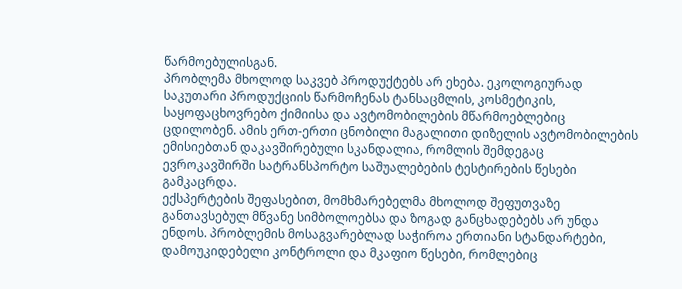წარმოებულისგან.
პრობლემა მხოლოდ საკვებ პროდუქტებს არ ეხება. ეკოლოგიურად საკუთარი პროდუქციის წარმოჩენას ტანსაცმლის, კოსმეტიკის, საყოფაცხოვრებო ქიმიისა და ავტომობილების მწარმოებლებიც ცდილობენ. ამის ერთ-ერთი ცნობილი მაგალითი დიზელის ავტომობილების ემისიებთან დაკავშირებული სკანდალია, რომლის შემდეგაც ევროკავშირში სატრანსპორტო საშუალებების ტესტირების წესები გამკაცრდა.
ექსპერტების შეფასებით, მომხმარებელმა მხოლოდ შეფუთვაზე განთავსებულ მწვანე სიმბოლოებსა და ზოგად განცხადებებს არ უნდა ენდოს. პრობლემის მოსაგვარებლად საჭიროა ერთიანი სტანდარტები, დამოუკიდებელი კონტროლი და მკაფიო წესები, რომლებიც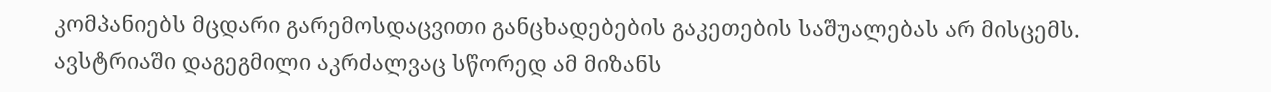კომპანიებს მცდარი გარემოსდაცვითი განცხადებების გაკეთების საშუალებას არ მისცემს.
ავსტრიაში დაგეგმილი აკრძალვაც სწორედ ამ მიზანს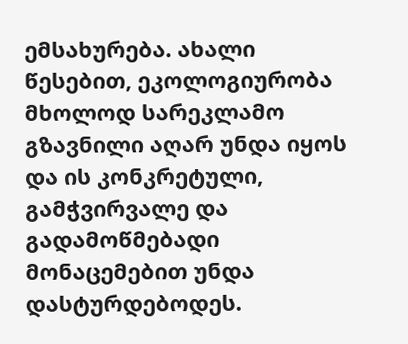ემსახურება. ახალი წესებით, ეკოლოგიურობა მხოლოდ სარეკლამო გზავნილი აღარ უნდა იყოს და ის კონკრეტული, გამჭვირვალე და გადამოწმებადი მონაცემებით უნდა დასტურდებოდეს.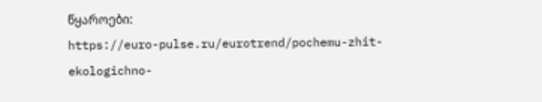წყაროები:
https://euro-pulse.ru/eurotrend/pochemu-zhit-ekologichno-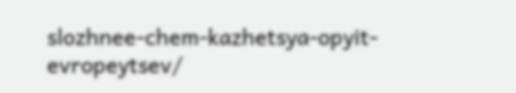slozhnee-chem-kazhetsya-opyit-evropeytsev/